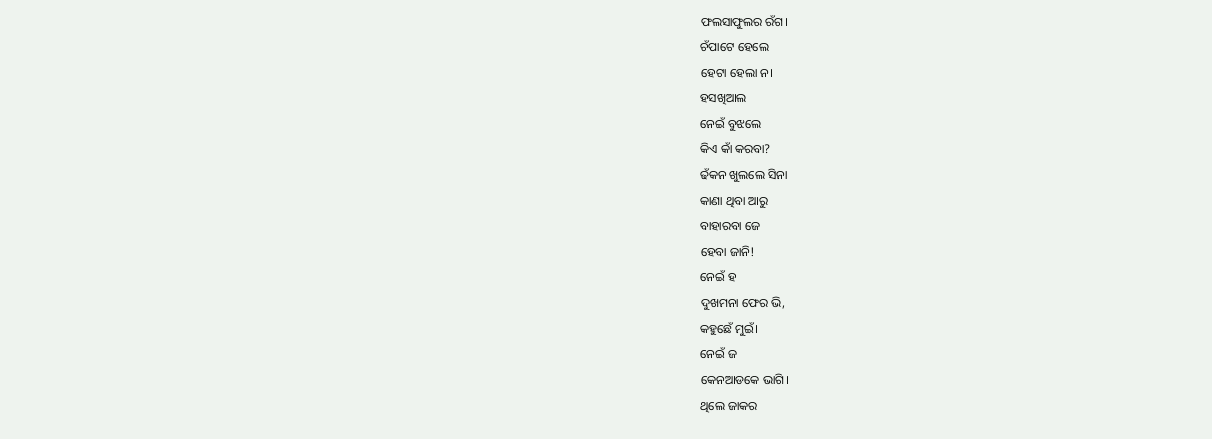ଫଲସାଫୁଲର ରଁଗ।
ଚଁପାଟେ ହେଲେ
ହେଟା ହେଲା ନ।
ହସଖିଆଲ
ନେଇଁ ବୁଝଲେ
କିଏ କାଁ କରବା?
ଢଁକନ ଖୁଲଲେ ସିନା
କାଣା ଥିବା ଆରୁ
ବାହାରବା ଜେ
ହେବା ଜାନି!
ନେଇଁ ହ
ଦୁଖମନା ଫେର ଭି,
କହୁଛେଁ ମୁଇଁ।
ନେଇଁ ଜ
କେନଆଡକେ ଭାଗି।
ଥିଲେ ଜାକର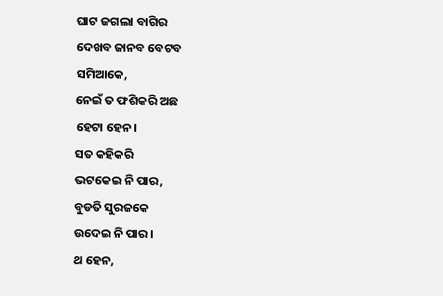ଘାଟ ଜଗଲା ବାଗିର
ଦେଖବ ଜାନବ ବେଟବ
ସମିଆକେ,
ନେଇଁ ତ ଫଶିକରି ଅଛ
ହେଟା ହେନ।
ସତ କହିକରି
ଭଟକେଇ ନି ପାର,
ବୁଡତି ସୁରଜକେ
ଉଦେଇ ନି ପାର।
ଥ ହେନ,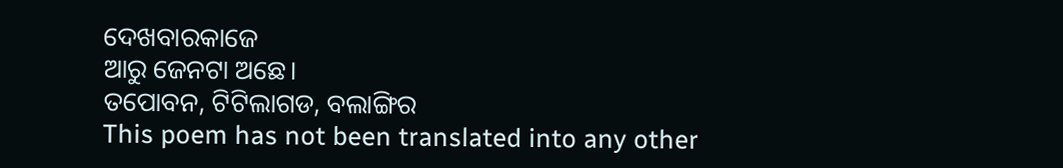ଦେଖବାରକାଜେ
ଆରୁ ଜେନଟା ଅଛେ।
ତପୋବନ, ଟିଟିଲାଗଡ, ବଲାଙ୍ଗିର
This poem has not been translated into any other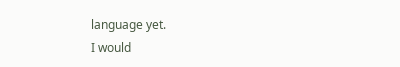language yet.
I would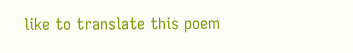like to translate this poem